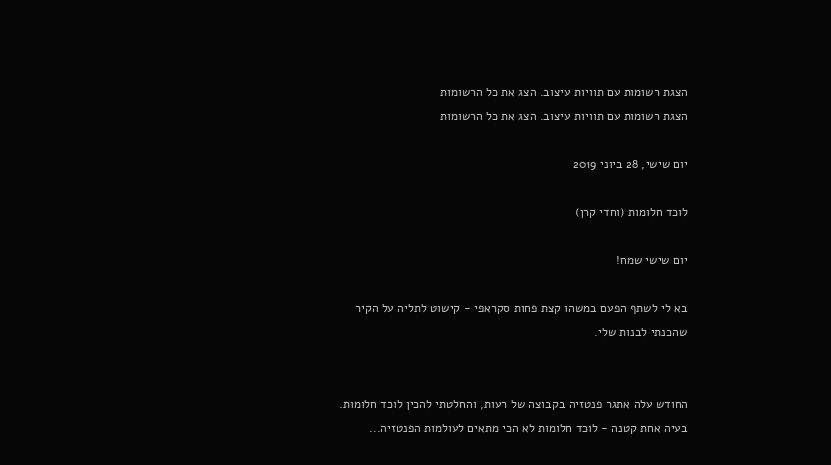הצגת רשומות עם תוויות עיצוב. הצג את כל הרשומות
הצגת רשומות עם תוויות עיצוב. הצג את כל הרשומות

יום שישי, 28 ביוני 2019

לוכד חלומות (וחדי קרן)

יום שישי שמח!

בא לי לשתף הפעם במשהו קצת פחות סקראפי - קישוט לתליה על הקיר שהכנתי לבנות שלי.


החודש עלה אתגר פנטזיה בקבוצה של רעות, והחלטתי להכין לוכד חלומות. בעיה אחת קטנה - לוכד חלומות לא הכי מתאים לעולמות הפנטזיה...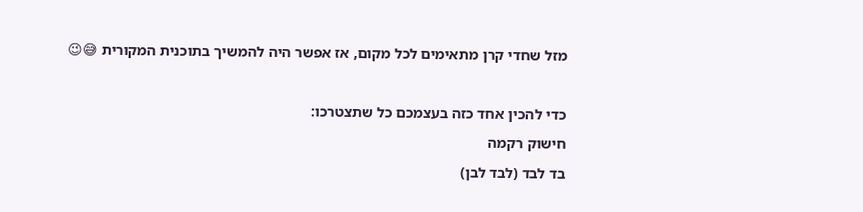מזל שחדי קרן מתאימים לכל מקום, אז אפשר היה להמשיך בתוכנית המקורית 😅😉

כדי להכין אחד כזה בעצמכם כל שתצטרכו:
חישוק רקמה
בד לבד (לבד לבן)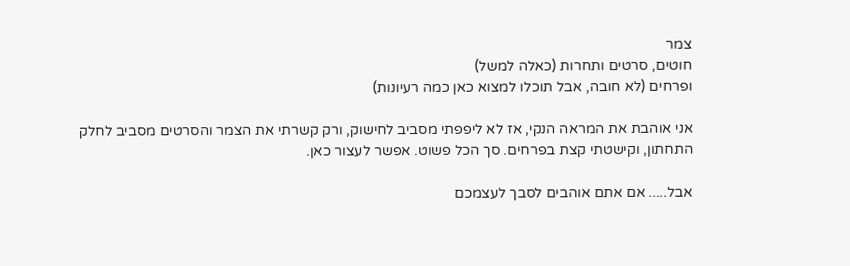צמר
חוטים, סרטים ותחרות (כאלה למשל)
ופרחים (לא חובה, אבל תוכלו למצוא כאן כמה רעיונות)

אני אוהבת את המראה הנקי, אז לא ליפפתי מסביב לחישוק, ורק קשרתי את הצמר והסרטים מסביב לחלק התחתון, וקישטתי קצת בפרחים. סך הכל פשוט. אפשר לעצור כאן.

אבל..... אם אתם אוהבים לסבך לעצמכם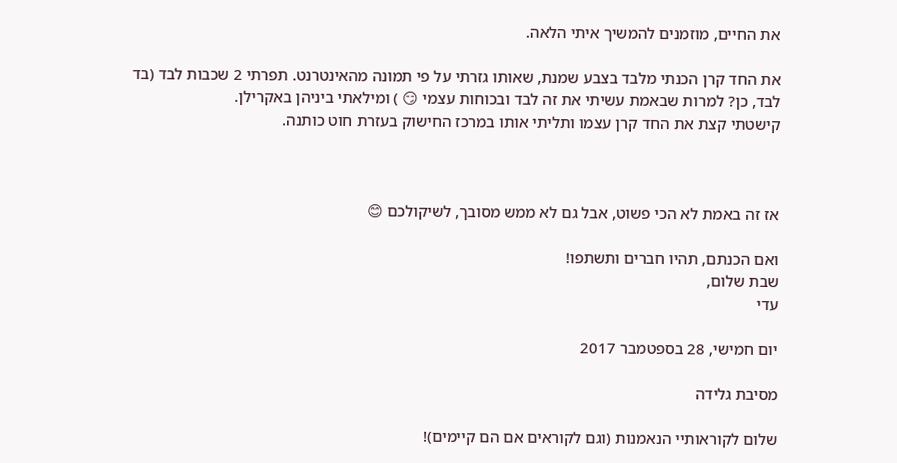את החיים, מוזמנים להמשיך איתי הלאה.

את החד קרן הכנתי מלבד בצבע שמנת, שאותו גזרתי על פי תמונה מהאינטרנט. תפרתי 2 שכבות לבד (בד לבד, כן? למרות שבאמת עשיתי את זה לבד ובכוחות עצמי 😏 ) ומילאתי ביניהן באקרילן.
קישטתי קצת את החד קרן עצמו ותליתי אותו במרכז החישוק בעזרת חוט כותנה.



אז זה באמת לא הכי פשוט, אבל גם לא ממש מסובך, לשיקולכם 😊

ואם הכנתם, תהיו חברים ותשתפו!
שבת שלום,
עדי

יום חמישי, 28 בספטמבר 2017

מסיבת גלידה

שלום לקוראותיי הנאמנות (וגם לקוראים אם הם קיימים)!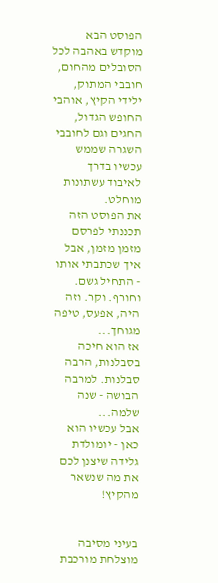הפוסט הבא מוקדש באהבה לכל הסובלים מהחום, חובבי המתוק, ילידי הקיץ, אוהבי החופש הגדול, החגים וגם לחובבי השגרה שממש עכשיו בדרך לאיבוד עשתונות מוחלט.
את הפוסט הזה תכננתי לפרסם מזמן מזמן, אבל איך שכתבתי אותו - התחיל גשם. וחורף. וקר. וזה היה, אפעס, טיפה מגוחך...
אז הוא חיכה בסבלנות, הרבה סבלנות. למרבה הבושה - שנה שלמה...
אבל עכשיו הוא כאן - יומולדת גלידה שיצנן לכם את מה שנשאר מהקיץ!


בעיני מסיבה מוצלחת מורכבת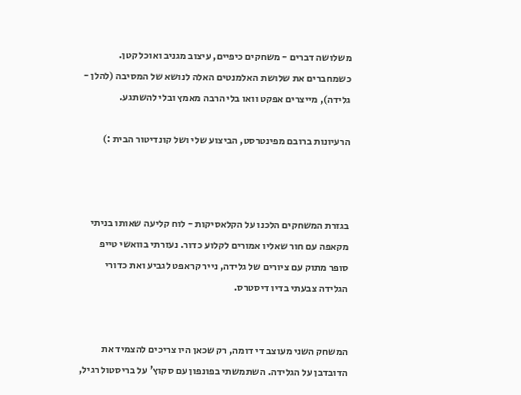משלושה דברים - משחקים כיפיים, עיצוב מגניב ואוכל קטן. כשמחברים את שלושת האלמנטים האלה לנושא של המסיבה (להלן - גלידה), מייצרים אפקט וואו בלי הרבה מאמץ ובלי להשתגע.

הרעיונות ברובם מפינטרסט, הביצוע שלי ושל קונדיטור הבית :)



בגזרת המשחקים הלכנו על הקלאסיקות - לוח קליעה שאותו בניתי מקאפה עם חור שאליו אמורים לקלוע כדור. נעזרתי בוואשי טייפ סופר מתוק עם ציורים של גלידה, נייר קראפט לגביע ואת כדורי הגלידה צבעתי בדיו דיסטרס.


המשחק השני מעוצב די דומה, רק שכאן היו צריכים להצמיד את הדובדבן על הגלידה. השתמשתי בפונפון עם סקוץ' על בריסטול רגיל,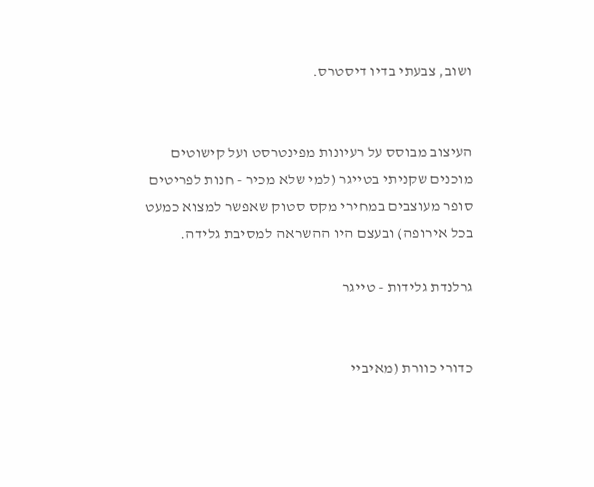ושוב, צבעתי בדיו דיסטרס.


העיצוב מבוסס על רעיונות מפינטרסט ועל קישוטים מוכנים שקניתי בטייגר (למי שלא מכיר - חנות לפריטים סופר מעוצבים במחירי מקס סטוק שאפשר למצוא כמעט בכל אירופה) ובעצם היו ההשראה למסיבת גלידה.

גרלנדת גלידות - טייגר


כדורי כוורת (מאיביי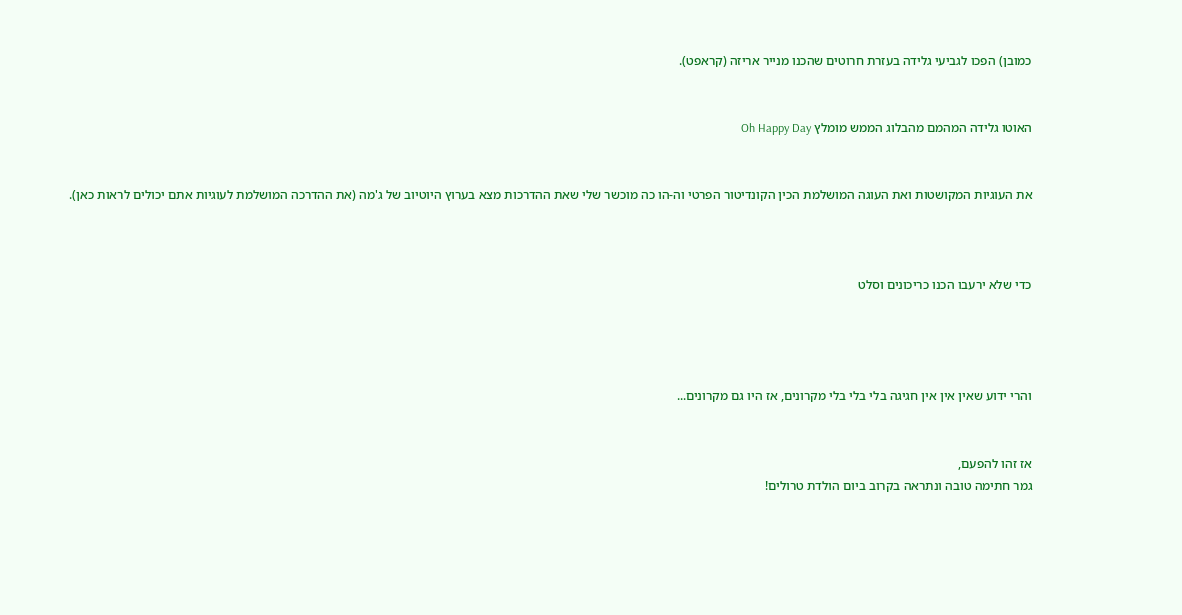כמובן) הפכו לגביעי גלידה בעזרת חרוטים שהכנו מנייר אריזה (קראפט).


האוטו גלידה המהמם מהבלוג הממש מומלץ Oh Happy Day


את העוגיות המקושטות ואת העוגה המושלמת הכין הקונדיטור הפרטי וה-הו כה מוכשר שלי שאת ההדרכות מצא בערוץ היוטיוב של ג'מה (את ההדרכה המושלמת לעוגיות אתם יכולים לראות כאן).



כדי שלא ירעבו הכנו כריכונים וסלט




והרי ידוע שאין אין אין חגיגה בלי בלי בלי מקרונים, אז היו גם מקרונים...


אז זהו להפעם,
גמר חתימה טובה ונתראה בקרוב ביום הולדת טרולים!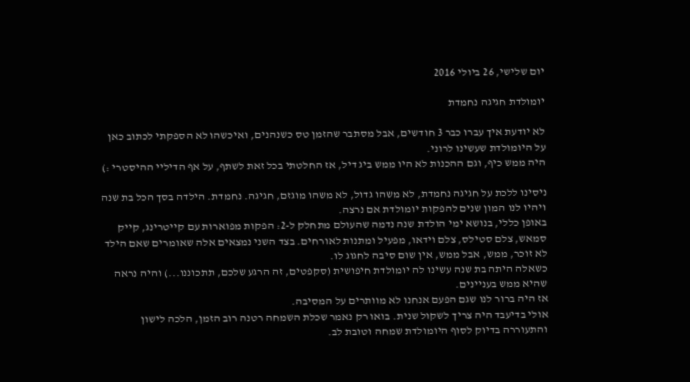יום שלישי, 26 ביולי 2016

יומולדת חגיגה נחמדת

לא יודעת איך עברו כבר 3 חודשים, אבל מסתבר שהזמן טס כשנהנים, ואיכשהו לא הספקתי לכתוב כאן על היומולדת שעשינו לרוני.
היה ממש כיף, וגם ההכנות לא היו ממש ביג דיל, אז החלטתי בכל זאת לשתף, על אף הדיליי ההיסטרי :)

ניסינו ללכת על חגיגה נחמדת, לא משהו גדול, לא משהו מוגזם, חגיגה. נחמדת. הילדה בסך הכל בת שנה ויהיו לנו המון שנים להפקות יומולדת אם נרצה.
באופן כללי, בנושא ימי הולדת שנה נדמה שהעולם מתחלק ל-2: הפקות מפוארות עם קייטרינג, קייק סמאש, צלם סטילס, צלם וידאו, מפעיל ומתנות לאורחים. בצד השני נמצאים אלה שאומרים שאם הילד לא זוכר, ממש, אבל ממש, אין שום סיבה לחגוג לו.
כשאלה היתה בת שנה עשינו לה יומולדת חיפושית (סקפטים, זה הרגע שלכם, תתכוננו...) והיה נראה שהיא ממש בעניינים.
אז היה ברור לנו שגם הפעם אנחנו לא מוותרים על המסיבה.
אולי בדיעבד היה צריך לשקול שנית. בואו רק נאמר שכלת השמחה רטנה רוב הזמן, הלכה לישון והתעוררה בדיוק לסוף היומולדת שמחה וטובת לב.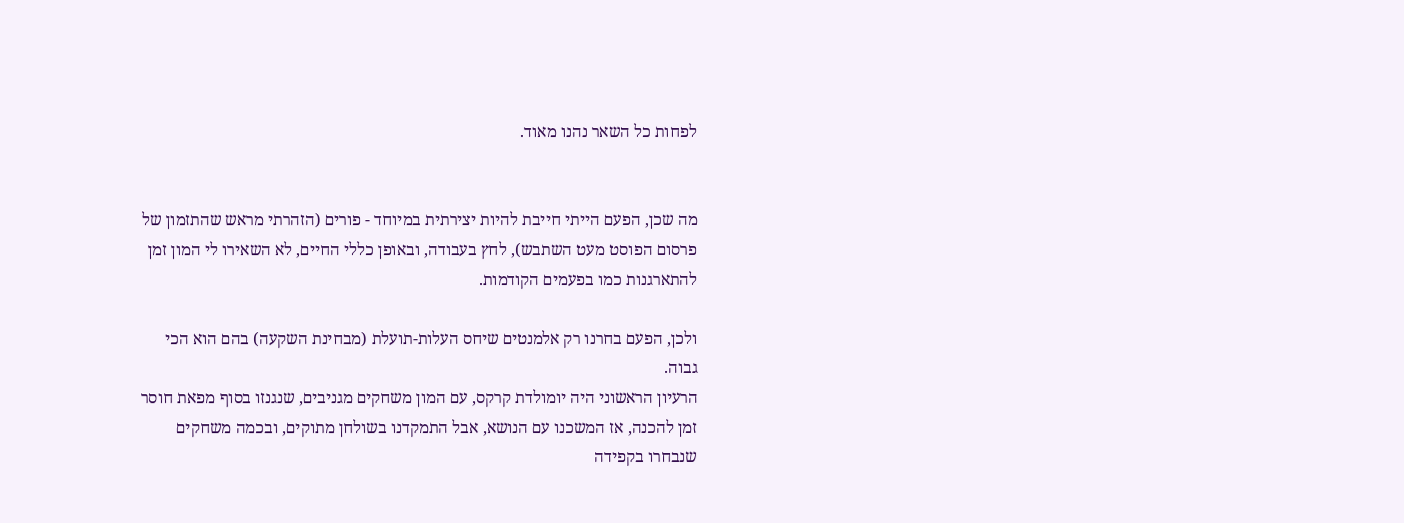לפחות כל השאר נהנו מאוד.


מה שכן, הפעם הייתי חייבת להיות יצירתית במיוחד - פורים (הזהרתי מראש שהתזמון של פרסום הפוסט מעט השתבש), לחץ בעבודה, ובאופן כללי החיים, לא השאירו לי המון זמן להתארגנות כמו בפעמים הקודמות.

ולכן, הפעם בחרנו רק אלמנטים שיחס העלות-תועלת (מבחינת השקעה) בהם הוא הכי גבוה.
הרעיון הראשוני היה יומולדת קרקס, עם המון משחקים מגניבים, שנגנזו בסוף מפאת חוסר זמן להכנה, אז המשכנו עם הנושא, אבל התמקדנו בשולחן מתוקים, ובכמה משחקים שנבחרו בקפידה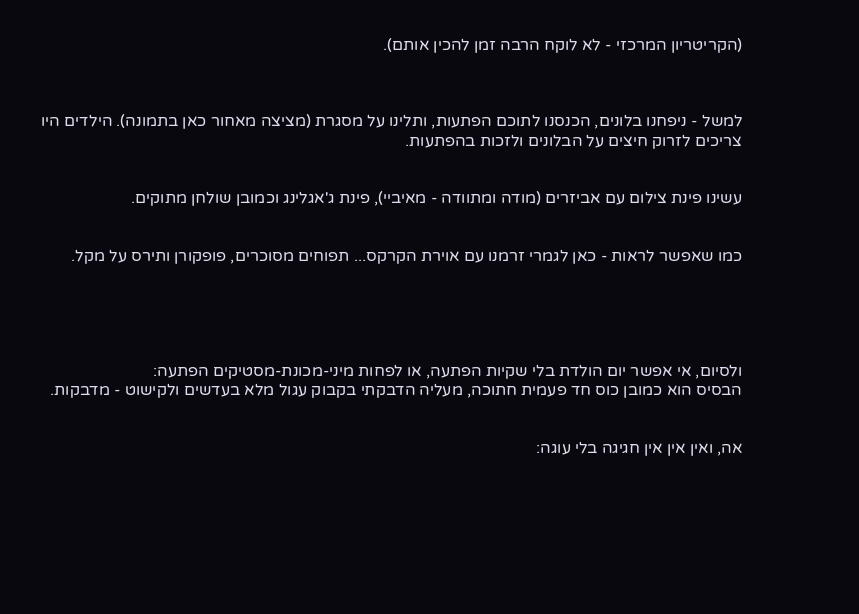(הקריטריון המרכזי - לא לוקח הרבה זמן להכין אותם).



למשל - ניפחנו בלונים, הכנסנו לתוכם הפתעות, ותלינו על מסגרת (מציצה מאחור כאן בתמונה). הילדים היו צריכים לזרוק חיצים על הבלונים ולזכות בהפתעות.


עשינו פינת צילום עם אביזרים (מודה ומתוודה - מאיביי), פינת ג'אגלינג וכמובן שולחן מתוקים.


כמו שאפשר לראות - כאן לגמרי זרמנו עם אוירת הקרקס... תפוחים מסוכרים, פופקורן ותירס על מקל.





ולסיום, אי אפשר יום הולדת בלי שקיות הפתעה, או לפחות מיני-מכונת-מסטיקים הפתעה:
הבסיס הוא כמובן כוס חד פעמית חתוכה, מעליה הדבקתי בקבוק עגול מלא בעדשים ולקישוט - מדבקות.


אה, ואין אין אין חגיגה בלי עוגה: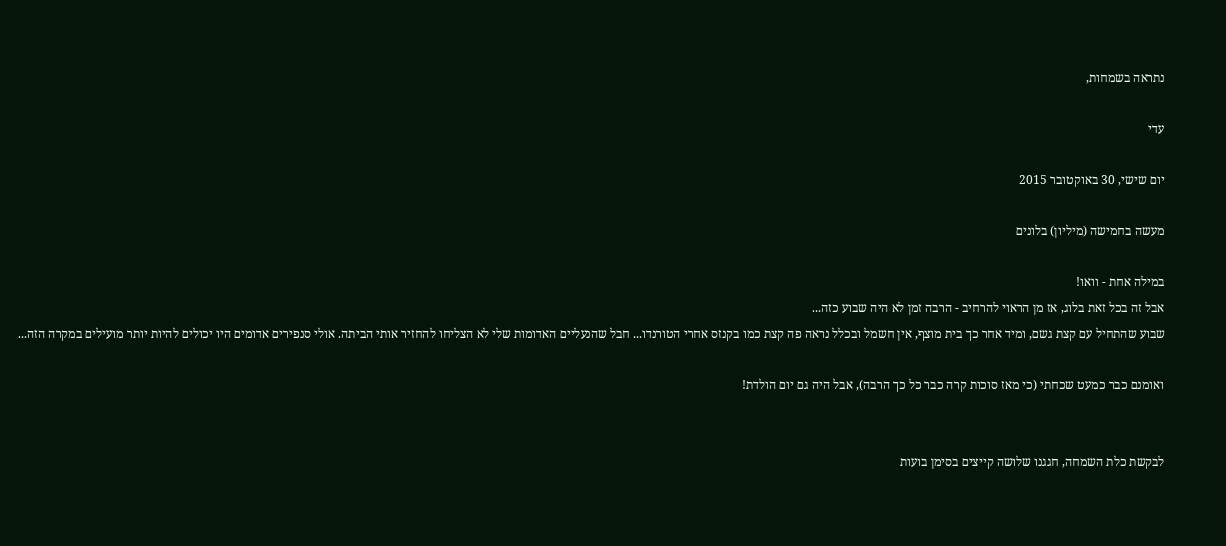נתראה בשמחות,

עדי

יום שישי, 30 באוקטובר 2015

מעשה בחמישה (מיליון) בלונים

במילה אחת - וואו!
אבל זה בכל זאת בלוג, אז מן הראוי להרחיב - הרבה זמן לא היה שבוע כזה...
שבוע שהתחיל עם קצת גשם, ומיד אחר כך בית מוצף, אין חשמל ובכלל נראה פה קצת כמו בקנזס אחרי הטורנדו... חבל שהנעליים האדומות שלי לא הצליחו להחזיר אותי הביתה. אולי סנפירים אדומים היו יכולים להיות יותר מועילים במקרה הזה...

ואומנם כבר כמעט שכחתי (כי מאז סוכות קרה כבר כל כך הרבה), אבל היה גם יום הולדת!


לבקשת כלת השמחה, חגגנו שלושה קייצים בסימן בועות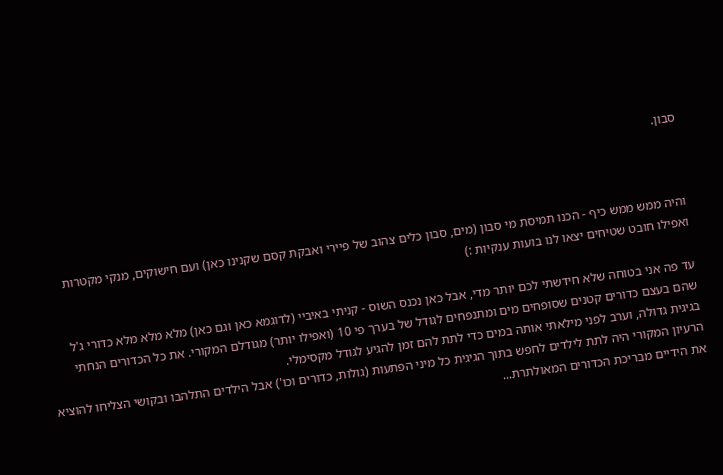סבון.



והיה ממש ממש כיף - הכנו תמיסת מי סבון (מים, סבון כלים צהוב של פיירי ואבקת קסם שקנינו כאן) ועם חישוקים, מנקי מקטרות ואפילו חובט שטיחים יצאו לנו בועות ענקיות :)

עד פה אני בטוחה שלא חידשתי לכם יותר מדי, אבל כאן נכנס השוס - קניתי באיביי (לדוגמא כאן וגם כאן) מלא מלא מלא כדורי ג'ל שהם בעצם כדורים קטנים שסופחים מים ומתנפחים לגודל של בערך פי 10 (ואפילו יותר) מגודלם המקורי. את כל הכדורים הנחתי בגיגית גדולה, וערב לפני מילאתי אותה במים כדי לתת להם זמן להגיע לגודל מקסימלי.
הרעיון המקורי היה לתת לילדים לחפש בתוך הגיגית כל מיני הפתעות (גולות, כדורים וכו') אבל הילדים התלהבו ובקושי הצליחו להוציא את הידיים מבריכת הכדורים המאולתרת...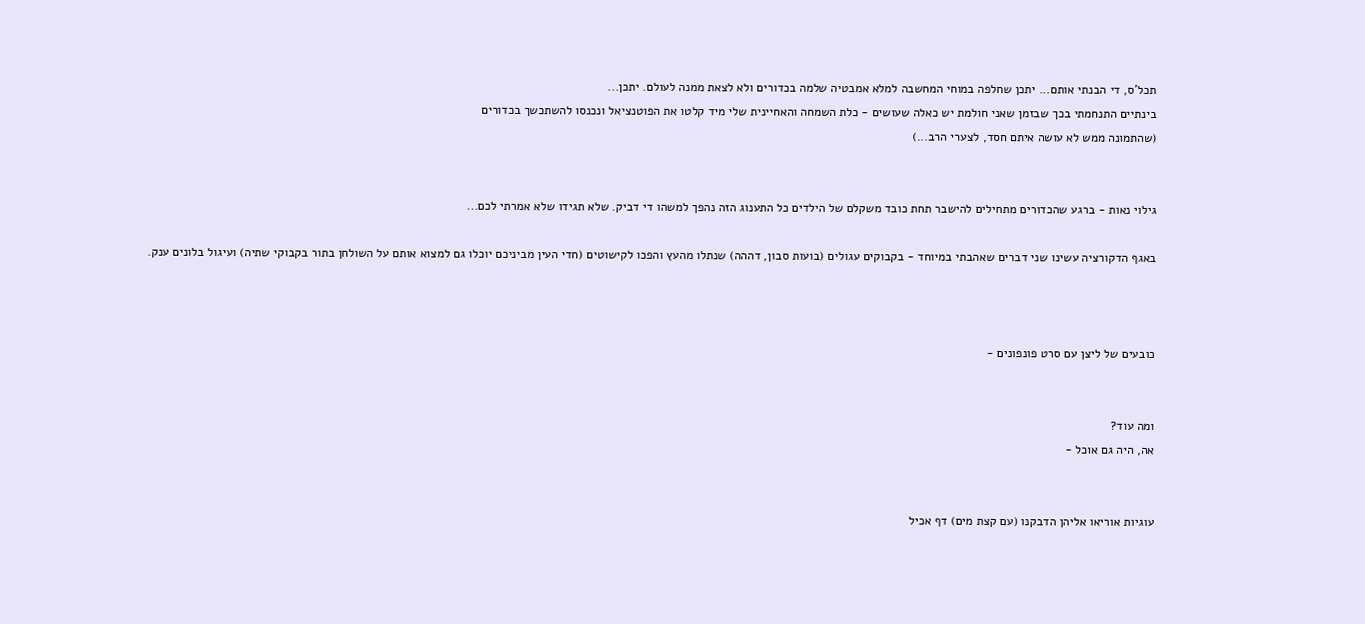תכל'ס, די הבנתי אותם... יתכן שחלפה במוחי המחשבה למלא אמבטיה שלמה בכדורים ולא לצאת ממנה לעולם. יתכן...
בינתיים התנחמתי בכך שבזמן שאני חולמת יש כאלה שעושים - כלת השמחה והאחיינית שלי מיד קלטו את הפוטנציאל ונכנסו להשתכשך בכדורים
(שהתמונה ממש לא עושה איתם חסד, לצערי הרב...)


גילוי נאות - ברגע שהכדורים מתחילים להישבר תחת כובד משקלם של הילדים כל התענוג הזה נהפך למשהו די דביק. שלא תגידו שלא אמרתי לכם...

באגף הדקורציה עשינו שני דברים שאהבתי במיוחד - בקבוקים עגולים (בועות סבון, דההה) שנתלו מהעץ והפכו לקישוטים (חדי העין מביניכם יוכלו גם למצוא אותם על השולחן בתור בקבוקי שתיה) ועיגול בלונים ענק.



כובעים של ליצן עם סרט פונפונים -


ומה עוד?
אה, היה גם אוכל -


עוגיות אוריאו אליהן הדבקנו (עם קצת מים) דף אכיל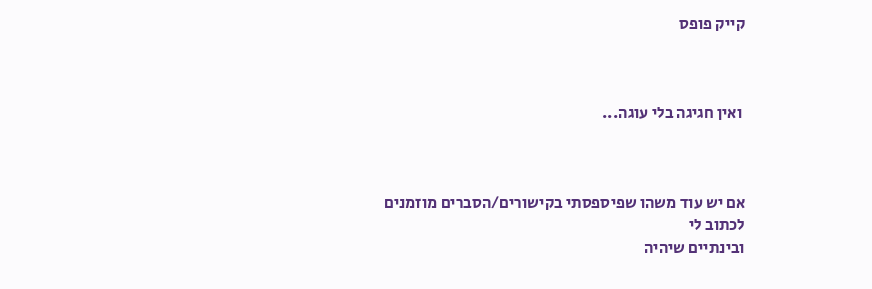קייק פופס



 ואין חגיגה בלי עוגה...



אם יש עוד משהו שפיספסתי בקישורים/הסברים מוזמנים לכתוב לי
ובינתיים שיהיה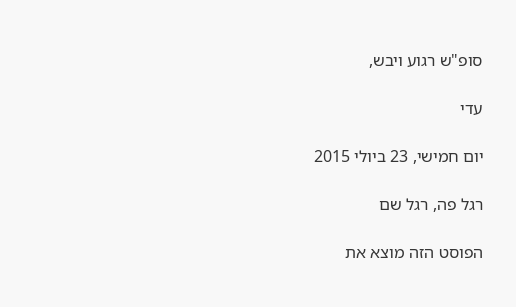סופ"ש רגוע ויבש,

עדי

יום חמישי, 23 ביולי 2015

רגל פה, רגל שם

הפוסט הזה מוצא את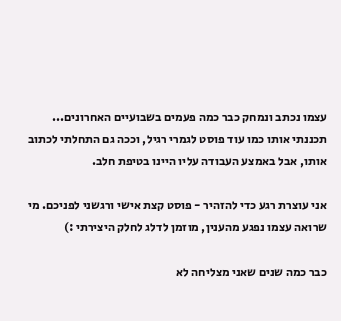עצמו נכתב ונמחק כבר כמה פעמים בשבועיים האחרונים...
תכננתי אותו כמו עוד פוסט לגמרי רגיל, וככה גם התחלתי לכתוב אותו, אבל באמצע העבודה עליו היינו בטיפת חלב.

אני עוצרת רגע כדי להזהיר - פוסט קצת אישי ורגשני לפניכם. מי שרואה עצמו נפגע מהענין, מוזמן לדלג לחלק היצירתי :)

כבר כמה שנים שאני מצליחה לא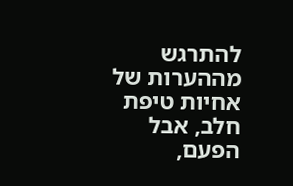להתרגש מההערות של אחיות טיפת חלב, אבל הפעם,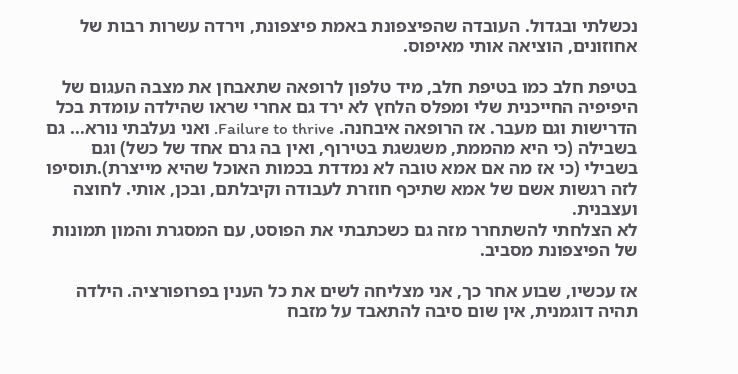נכשלתי ובגדול. העובדה שהפיצפונת באמת פיצפונת, וירדה עשרות רבות של אחוזונים, הוציאה אותי מאיפוס.

בטיפת חלב כמו בטיפת חלב, מיד טלפון לרופאה שתאבחן את מצבה העגום של היפיפיה החייכנית שלי ומפלס הלחץ לא ירד גם אחרי שראו שהילדה עומדת בכל הדרישות וגם מעבר. אז הרופאה איבחנה. Failure to thrive. ואני נעלבתי נורא... גם בשבילה (כי היא מהממת, משגשגת בטירוף, ואין בה גרם אחד של כשל) וגם בשבילי (כי אז מה אם אמא טובה לא נמדדת בכמות האוכל שהיא מייצרת).תוסיפו לזה רגשות אשם של אמא שתיכף חוזרת לעבודה וקיבלתם, ובכן, אותי. לחוצה ועצבנית.
לא הצלחתי להשתחרר מזה גם כשכתבתי את הפוסט, עם המסגרת והמון תמונות של הפיצפונת מסביב.

אז עכשיו, שבוע אחר כך, אני מצליחה לשים את כל הענין בפרופורציה. הילדה תהיה דוגמנית, אין שום סיבה להתאבד על מזבח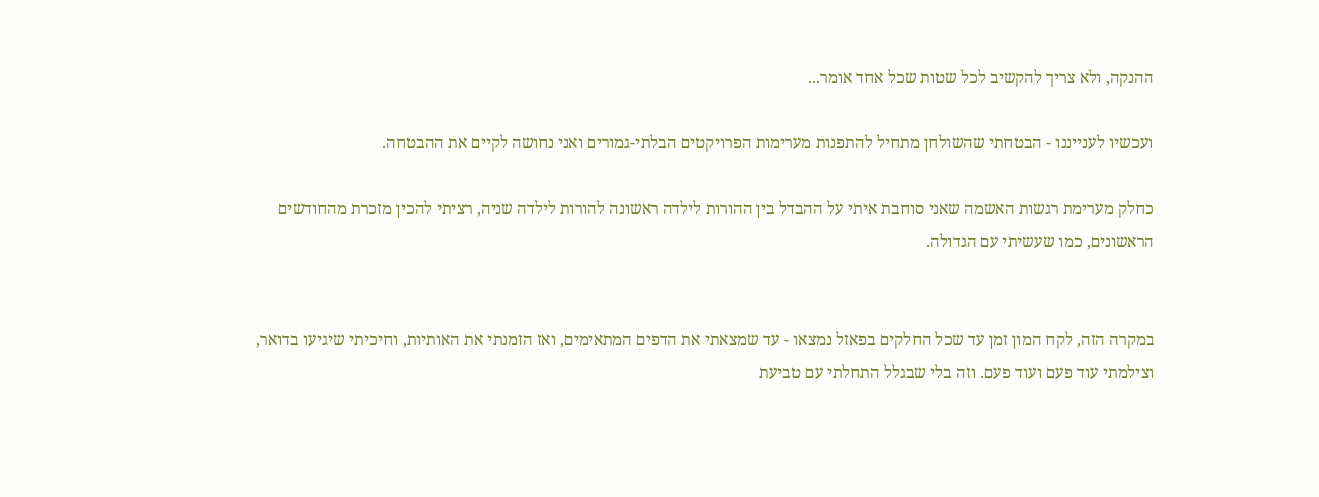ההנקה, ולא צריך להקשיב לכל שטות שכל אחד אומר...

ועכשיו לענייננו - הבטחתי שהשולחן מתחיל להתפנות מערימות הפרויקטים הבלתי-גמורים ואני נחושה לקיים את ההבטחה.

כחלק מערימת רגשות האשמה שאני סוחבת איתי על ההבדל בין ההורות לילדה ראשונה להורות לילדה שניה, רציתי להכין מזכרת מהחודשים הראשונים, כמו שעשיתי עם הגדולה.


במקרה הזה, לקח המון זמן עד שכל החלקים בפאזל נמצאו - עד שמצאתי את הדפים המתאימים, ואז הזמנתי את האותיות, וחיכיתי שיגיעו בדואר, וצילמתי עוד פעם ועוד פעם. וזה בלי שבגלל התחלתי עם טביעת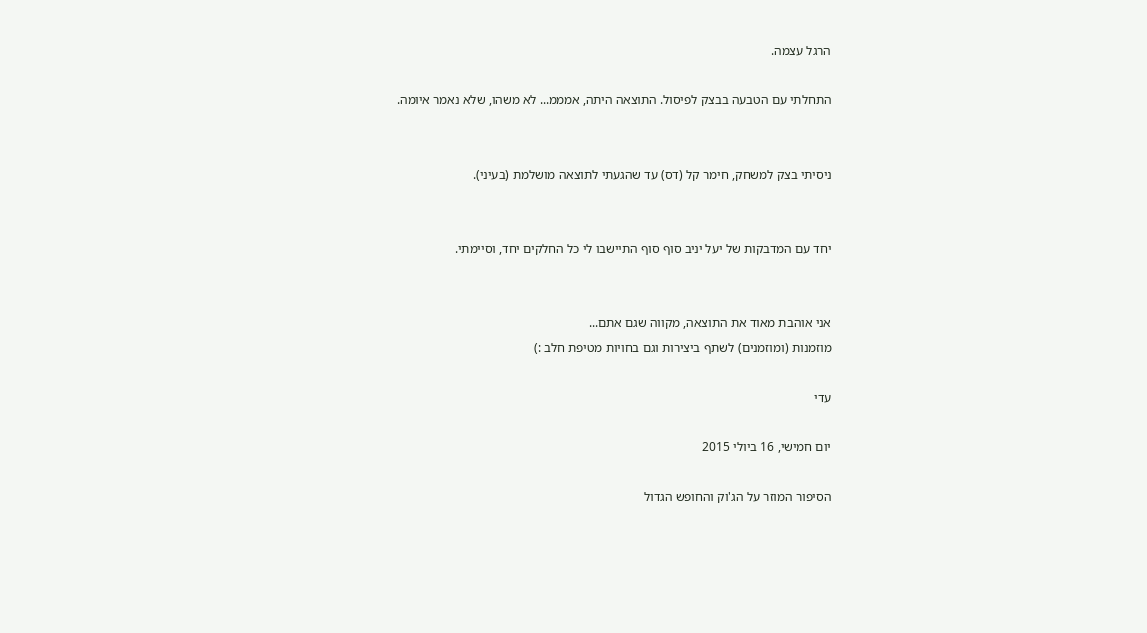הרגל עצמה.

התחלתי עם הטבעה בבצק לפיסול. התוצאה היתה, אמממ... לא משהו, שלא נאמר איומה.


ניסיתי בצק למשחק, חימר קל (דס) עד שהגעתי לתוצאה מושלמת (בעיני).


יחד עם המדבקות של יעל יניב סוף סוף התיישבו לי כל החלקים יחד, וסיימתי.


אני אוהבת מאוד את התוצאה, מקווה שגם אתם...
מוזמנות (ומוזמנים) לשתף ביצירות וגם בחויות מטיפת חלב :)

עדי

יום חמישי, 16 ביולי 2015

הסיפור המוזר על הג'וק והחופש הגדול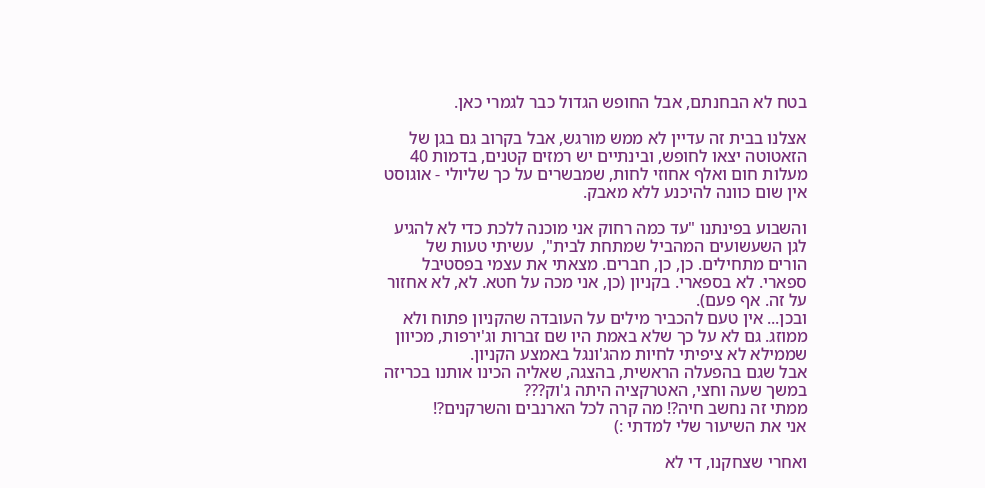בטח לא הבחנתם, אבל החופש הגדול כבר לגמרי כאן.

אצלנו בבית זה עדיין לא ממש מורגש, אבל בקרוב גם בגן של הזאטוטה יצאו לחופש, ובינתיים יש רמזים קטנים, בדמות 40 מעלות חום ואלף אחוזי לחות, שמבשרים על כך שליולי - אוגוסט אין שום כוונה להיכנע ללא מאבק.

והשבוע בפינתנו "עד כמה רחוק אני מוכנה ללכת כדי לא להגיע לגן השעשועים המהביל שמתחת לבית",  עשיתי טעות של הורים מתחילים. כן, כן, חברים. מצאתי את עצמי בפסטיבל ספארי. לא בספארי. בקניון (כן, אני מכה על חטא. לא, לא אחזור על זה. אף פעם).
ובכן... אין טעם להכביר מילים על העובדה שהקניון פתוח ולא ממוזג. גם לא על כך שלא באמת היו שם זברות וג'ירפות, מכיוון שממילא לא ציפיתי לחיות מהג'ונגל באמצע הקניון.
אבל שגם בהפעלה הראשית, בהצגה, שאליה הכינו אותנו בכריזה במשך שעה וחצי, האטרקציה היתה ג'וק???
ממתי זה נחשב חיה?! מה קרה לכל הארנבים והשרקנים?!
אני את השיעור שלי למדתי :)

ואחרי שצחקנו, די לא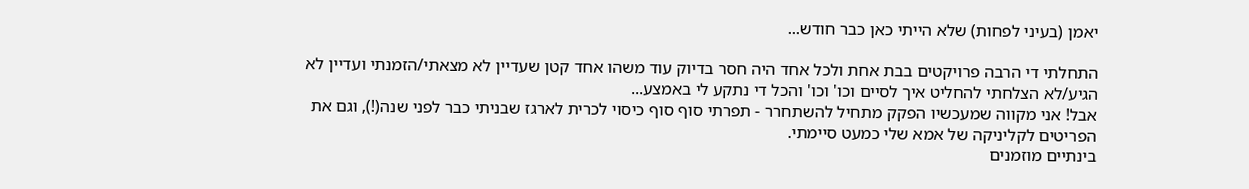יאמן (בעיני לפחות) שלא הייתי כאן כבר חודש...

התחלתי די הרבה פרויקטים בבת אחת ולכל אחד היה חסר בדיוק עוד משהו אחד קטן שעדיין לא מצאתי/הזמנתי ועדיין לא הגיע/לא הצלחתי להחליט איך לסיים וכו' וכו' והכל די נתקע לי באמצע...
אבל! אני מקווה שמעכשיו הפקק מתחיל להשתחרר - תפרתי סוף סוף כיסוי לכרית לארגז שבניתי כבר לפני שנה(!), וגם את הפריטים לקליניקה של אמא שלי כמעט סיימתי.
בינתיים מוזמנים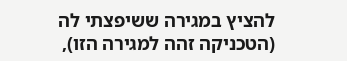להציץ במגירה ששיפצתי לה (הטכניקה זהה למגירה הזו),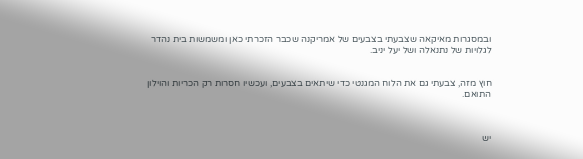ובמסגרות מאיקאה שצבעתי בצבעים של אמריקנה שכבר הזכרתי כאן ומשמשות בית נהדר לגלויות של נתנאלה ושל יעל יניב.


חוץ מזה, צבעתי גם את הלוח המגנטי כדי שיתאים בצבעים, ועכשיו חסרות רק הכריות והוילון התואם.



יש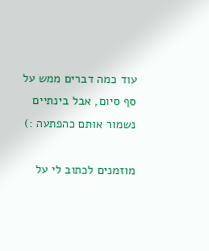עוד כמה דברים ממש על סף סיום, אבל בינתיים נשמור אותם כהפתעה :)

מוזמנים לכתוב לי על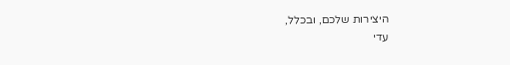היצירות שלכם, ובכלל,
עדי